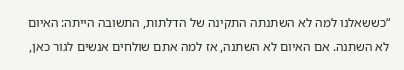“כששאלנו למה לא השתנתה התקינה של הדלתות, התשובה הייתה: האיום לא השתנה. אם האיום לא השתנה, אז למה אתם שולחים אנשים לגור כאן,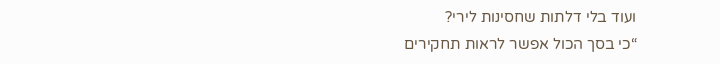ועוד בלי דלתות שחסינות לירי?
“כי בסך הכול אפשר לראות תחקירים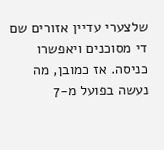שלצערי עדיין אזורים שם די מסוכנים ויאפשרו כניסה. אז כמובן, מה נעשה בפועל מ-7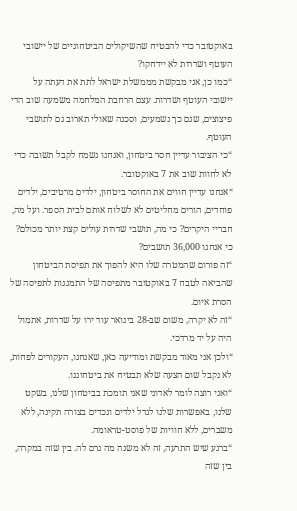באוקטובר כדי להבטיח שהשיקולים הביטחוניים של יישובי העוטף ושדרות לא יידחקו?
“כמו כן, אני מבקשת מממשלת ישראל לתת את דעתה על יישובי העוטף ושדרות. עצם הרחבת המלחמה משמעה שוב הדי פיצוצים, שגם כך נשמעים, וסכנה שאולי תארוב גם לתושבי העוטף.
“כי הציבור עדיין חסר ביטחון, ואנחנו נשמח לקבל תשובה כדי לא לחוות שוב את 7 באוקטובר.
“אנחנו עדיין חווים את החוסר ביטחון, ילדים מרטיבים, ילדים פוחדים, הורים מחליטים לא לשלוח אותם לבית הספר. ועל מה, חבריי היקרים? כי מה, תושבי שדרות עולים קצת יותר מכולם? כי אנחנו 36,000 תושבים?
“זה פורום שהמטרה שלו היא להפוך את תפיסת הביטחון שהביאה לטבח 7 באוקטובר מתפיסה של התמגנות לתפיסה של הסרת איום.
“זה לא יקרה, משום שב-28 בינואר עוד ירו על שדרות, אתמול היה על יד מרדכי.
“ולכן אני מאוד מבקשת ומודיעה כאן, שאנחנו, העקורים לפחות, לא נקבל שום הצעה שלא תבטיח את ביטחוננו.
“ואני רוצה לומר לאדוני שאני תומכת בביטחון שלנו, בשקט שלנו, באפשרות שלנו לגדל ילדים ונכדים בצורה תקינה, ללא משברים, ללא חוויות של פוסט-טראומה.
“ברגע שיש התרעה, זה לא משנה מה גרם לה. בין שזה במקרה, בין שזה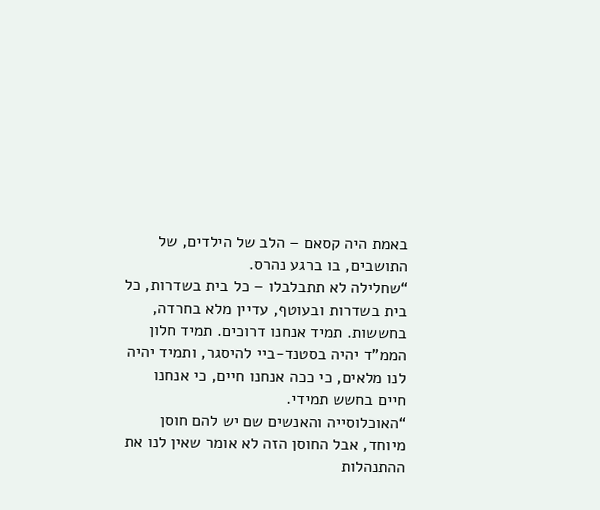באמת היה קסאם – הלב של הילדים, של התושבים, בו ברגע נהרס.
“שחלילה לא תתבלבלו – כל בית בשדרות, כל בית בשדרות ובעוטף, עדיין מלא בחרדה, בחששות. תמיד אנחנו דרוכים. תמיד חלון הממ"ד יהיה בסטנד-ביי להיסגר, ותמיד יהיה לנו מלאים, כי ככה אנחנו חיים, כי אנחנו חיים בחשש תמידי.
“האוכלוסייה והאנשים שם יש להם חוסן מיוחד, אבל החוסן הזה לא אומר שאין לנו את ההתנהלות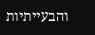והבעייתיות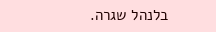בלנהל שגרה.